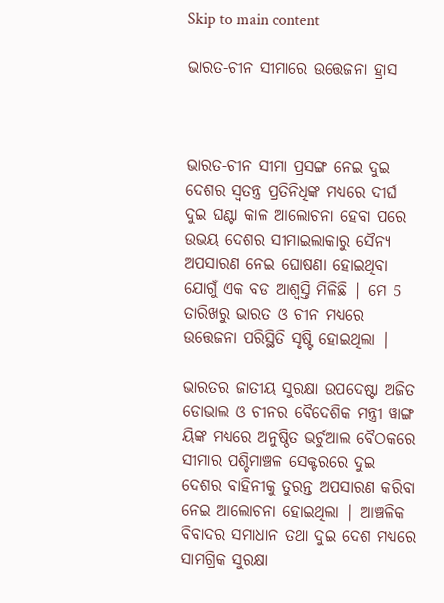Skip to main content

ଭାରତ-ଚୀନ ସୀମାରେ ଉତ୍ତେଜନା ହ୍ରାସ



ଭାରତ-ଚୀନ ସୀମା ପ୍ରସଙ୍ଗ ନେଇ ଦୁଇ ଦେଶର ସ୍ଵତନ୍ତ୍ର ପ୍ରତିନିଧିଙ୍କ ମଧ୍ୟରେ ଦୀର୍ଘ ଦୁଇ ଘଣ୍ଟା କାଳ ଆଲୋଚନା ହେବା ପରେ ଉଭୟ ଦେଶର ସୀମାଇଲାକାରୁ ସୈନ୍ୟ ଅପସାରଣ ନେଇ ଘୋଷଣା ହୋଇଥିବା ଯୋଗୁଁ ଏକ ବଡ ଆଶ୍ଵସ୍ତି ମିଳିଛି | ମେ 5 ତାରିଖରୁ ଭାରତ ଓ ଚୀନ ମଧ୍ୟରେ ଉତ୍ତେଜନା ପରିସ୍ଥିତି ସୃଷ୍ଟି ହୋଇଥିଲା |

ଭାରତର ଜାତୀୟ ସୁରକ୍ଷା ଉପଦେଷ୍ଟା ଅଜିତ ଡୋଭାଲ ଓ ଚୀନର ବୈଦେଶିକ ମନ୍ତ୍ରୀ ୱାଙ୍ଗ ୟିଙ୍କ ମଧ୍ୟରେ ଅନୁଷ୍ଠିତ ଭର୍ଚୁଆଲ ବୈଠକରେ ସୀମାର ପଶ୍ଚିମାଞ୍ଚଳ ସେକ୍ଟରରେ ଦୁଇ ଦେଶର ବାହିନୀକୁ ତୁରନ୍ତ ଅପସାରଣ କରିବା ନେଇ ଆଲୋଚନା ହୋଇଥିଲା | ଆଞ୍ଚଳିକ ବିବାଦର ସମାଧାନ ତଥା ଦୁଇ ଦେଶ ମଧ୍ୟରେ ସାମଗ୍ରିକ ସୁରକ୍ଷା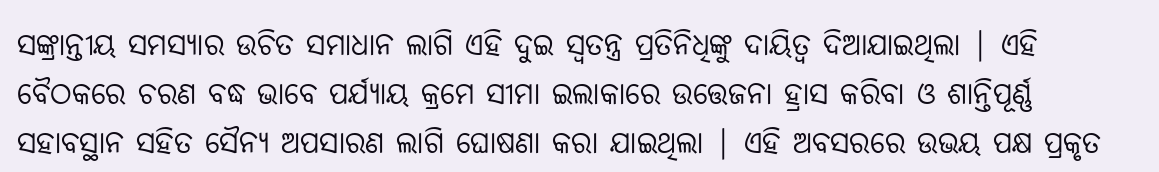ସଙ୍କ୍ରାନ୍ତୀୟ ସମସ୍ଯାର ଉଚିତ ସମାଧାନ ଲାଗି ଏହି ଦୁଇ ସ୍ଵତନ୍ତ୍ର ପ୍ରତିନିଧିଙ୍କୁ ଦାୟିତ୍ଵ ଦିଆଯାଇଥିଲା | ଏହି ବୈଠକରେ ଚରଣ ବଦ୍ଧ ଭାବେ ପର୍ଯ୍ୟାୟ କ୍ରମେ ସୀମା ଇଲାକାରେ ଉତ୍ତେଜନା ହ୍ରାସ କରିବା ଓ ଶାନ୍ତିପୂର୍ଣ୍ଣ ସହାବସ୍ଥାନ ସହିତ ସୈନ୍ୟ ଅପସାରଣ ଲାଗି ଘୋଷଣା କରା ଯାଇଥିଲା | ଏହି ଅବସରରେ ଉଭୟ ପକ୍ଷ ପ୍ରକୃତ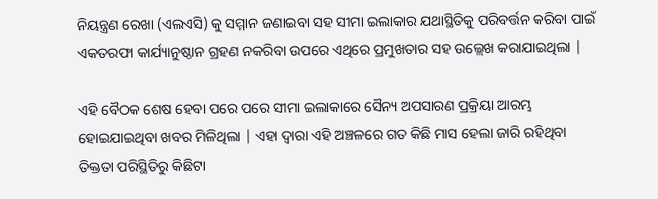ନିୟନ୍ତ୍ରଣ ରେଖା (ଏଲଏସି) କୁ ସମ୍ମାନ ଜଣାଇବା ସହ ସୀମା ଇଲାକାର ଯଥାସ୍ଥିତିକୁ ପରିବର୍ତ୍ତନ କରିବା ପାଇଁ ଏକତରଫା କାର୍ଯ୍ୟାନୁଷ୍ଠାନ ଗ୍ରହଣ ନକରିବା ଉପରେ ଏଥିରେ ପ୍ରମୁଖତାର ସହ ଉଲ୍ଲେଖ କରାଯାଇଥିଲା |

ଏହି ବୈଠକ ଶେଷ ହେବା ପରେ ପରେ ସୀମା ଇଲାକାରେ ସୈନ୍ୟ ଅପସାରଣ ପ୍ରକ୍ରିୟା ଆରମ୍ଭ ହୋଇଯାଇଥିବା ଖବର ମିଳିଥିଲା | ଏହା ଦ୍ଵାରା ଏହି ଅଞ୍ଚଳରେ ଗତ କିଛି ମାସ ହେଲା ଜାରି ରହିଥିବା ତିକ୍ତତା ପରିସ୍ଥିତିରୁ କିଛିଟା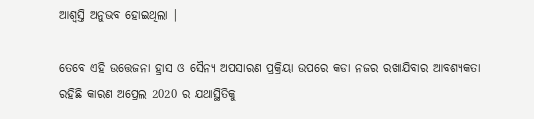ଆଶ୍ଵସ୍ତି ଅନୁଭବ ହୋଇଥିଲା |

ତେବେ ଏହି ଉତ୍ତେଜନା ହ୍ରାସ ଓ ସୈନ୍ୟ ଅପସାରଣ ପ୍ରକ୍ରିୟା ଉପରେ କଡା ନଜର ରଖାଯିବାର ଆବଶ୍ୟକତା ରହିଛି କାରଣ ଅପ୍ରେଲ 2020 ର ଯଥାସ୍ଥିତିକୁ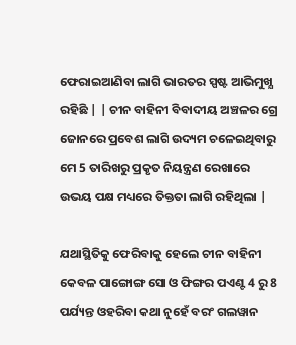ଫେରାଇଆଣିବା ଲାଗି ଭାରତର ସ୍ପଷ୍ଟ ଆଭିମୁଖ୍ଯ ରହିଛି | | ଚୀନ ବାହିନୀ ବିବାଦୀୟ ଅଞ୍ଚଳର ଗ୍ରେ ଜୋନରେ ପ୍ରବେଶ ଲାଗି ଉଦ୍ୟମ ଚଳେଇଥିବାରୁ ମେ 5 ତାରିଖରୁ ପ୍ରକୃତ ନିୟନ୍ତ୍ରଣ ରେଖାରେ ଉଭୟ ପକ୍ଷ ମଧ୍ୟରେ ତିକ୍ତତା ଲାଗି ରହିଥିଲା |

ଯଥାସ୍ଥିତିକୁ ଫେରିବାକୁ ହେଲେ ଚୀନ ବାହିନୀ କେବଳ ପାଙ୍ଗୋଙ୍ଗ ସୋ ଓ ଫିଙ୍ଗର ପଏଣ୍ଟ 4 ରୁ 8 ପର୍ଯ୍ୟନ୍ତ ଓହରିବା କଥା ନୁହେଁ ବରଂ ଗଲୱାନ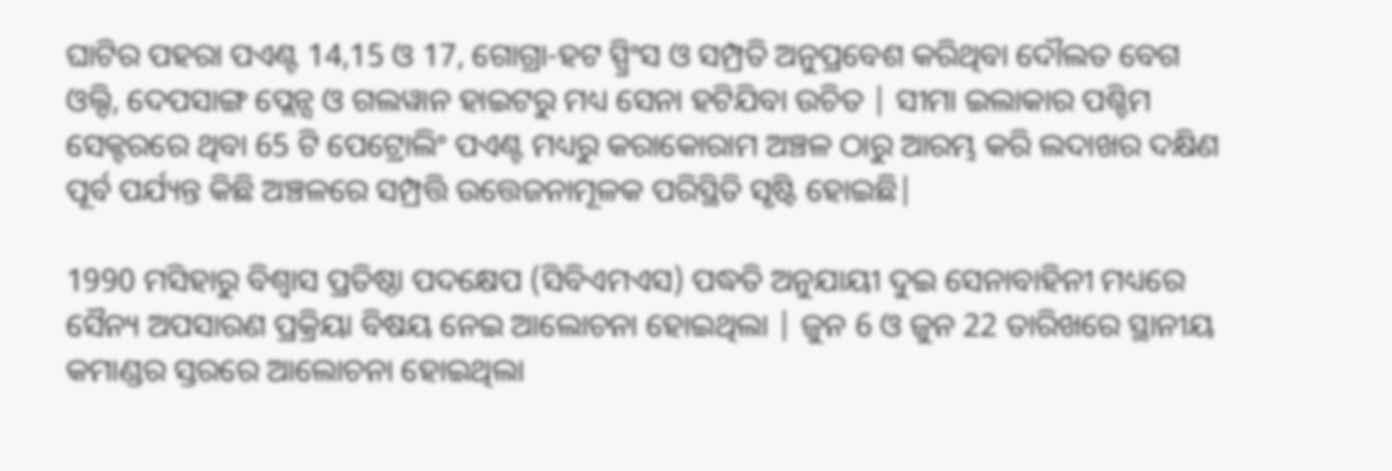ଘାଟିର ପହରା ପଏଣ୍ଟ 14,15 ଓ 17, ଗୋଗ୍ରା-ହଟ ସ୍ପ୍ରିଂସ ଓ ସମ୍ପ୍ରତି ଅନୁପ୍ରବେଶ କରିଥିବା ଦୌଲତ ବେଗ ଓଲ୍ଦି, ଦେପସାଙ୍ଗ ପ୍ଲେନ୍ସ ଓ ଗଲୱାନ ହାଇଟରୁ ମଧ୍ୟ ସେନା ହଟିଯିବା ଉଚିତ | ସୀମା ଇଲାକାର ପଶ୍ଚିମ ସେକ୍ଟରରେ ଥିବା 65 ଟି ପେଟ୍ରୋଲିଂ ପଏଣ୍ଟ ମଧ୍ୟରୁ କରାକୋରାମ ଅଞ୍ଚଳ ଠାରୁ ଆରମ୍ଭ କରି ଲଦାଖର ଦକ୍ଷିଣ ପୂର୍ବ ପର୍ଯ୍ୟନ୍ତ କିଛି ଅଞ୍ଚଳରେ ସମ୍ପ୍ରତ୍ତି ଉତ୍ତେଜନାମୂଳକ ପରିସ୍ଥିତି ସୃଷ୍ଟି ହୋଇଛି|

1990 ମସିହାରୁ ବିଶ୍ଵାସ ପ୍ରତିଷ୍ଠା ପଦକ୍ଷେପ (ସିବିଏମଏସ) ପଦ୍ଧତି ଅନୁଯାୟୀ ଦୁଇ ସେନାବାହିନୀ ମଧ୍ୟରେ ସୈନ୍ୟ ଅପସାରଣ ପ୍ରକ୍ରିୟା ବିଷୟ ନେଇ ଆଲୋଚନା ହୋଇଥିଲା | ଜୁନ 6 ଓ ଜୁନ 22 ତାରିଖରେ ସ୍ଥାନୀୟ କମାଣ୍ଡର ସ୍ତରରେ ଆଲୋଚନା ହୋଇଥିଲା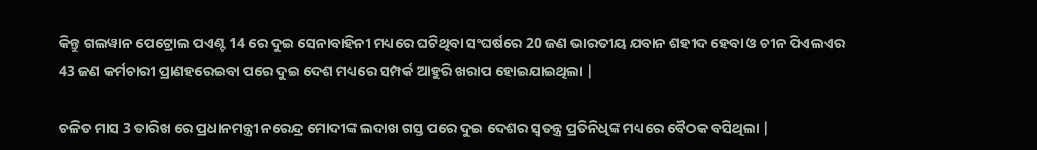କିନ୍ତୁ ଗଲୱାନ ପେଟ୍ରୋଲ ପଏଣ୍ଟ 14 ରେ ଦୁଇ ସେନାବାହିନୀ ମଧ୍ୟରେ ଘଟିଥିବା ସଂଘର୍ଷରେ 20 ଜଣ ଭାରତୀୟ ଯବାନ ଶହୀଦ ହେବା ଓ ଚୀନ ପିଏଲଏର 43 ଜଣ କର୍ମଚାରୀ ପ୍ରାଣହରେଇବା ପରେ ଦୁଇ ଦେଶ ମଧ୍ୟରେ ସମ୍ପର୍କ ଆହୁରି ଖରାପ ହୋଇଯାଇଥିଲା |

ଚଳିତ ମାସ 3 ତାରିଖ ରେ ପ୍ରଧାନମନ୍ତ୍ରୀ ନରେନ୍ଦ୍ର ମୋଦୀଙ୍କ ଲଦାଖ ଗସ୍ତ ପରେ ଦୁଇ ଦେଶର ସ୍ଵତନ୍ତ୍ର ପ୍ରତିନିଧିଙ୍କ ମଧ୍ୟରେ ବୈଠକ ବସିଥିଲା |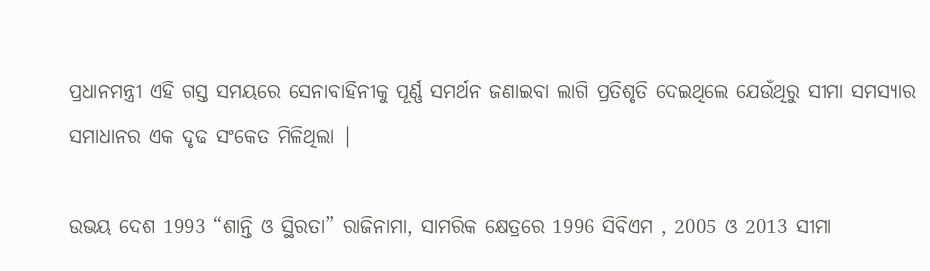ପ୍ରଧାନମନ୍ତ୍ରୀ ଏହି ଗସ୍ତ ସମୟରେ ସେନାବାହିନୀକୁ ପୂର୍ଣ୍ଣ ସମର୍ଥନ ଜଣାଇବା ଲାଗି ପ୍ରତିଶୃତି ଦେଇଥିଲେ ଯେଉଁଥିରୁ ସୀମା ସମସ୍ଯାର ସମାଧାନର ଏକ ଦୃଢ ସଂକେତ ମିଳିଥିଲା |

ଉଭୟ ଦେଶ 1993 “ଶାନ୍ତି ଓ ସ୍ଥିରତା” ରାଜିନାମା, ସାମରିକ କ୍ଷେତ୍ରରେ 1996 ସିବିଏମ , 2005 ଓ 2013 ସୀମା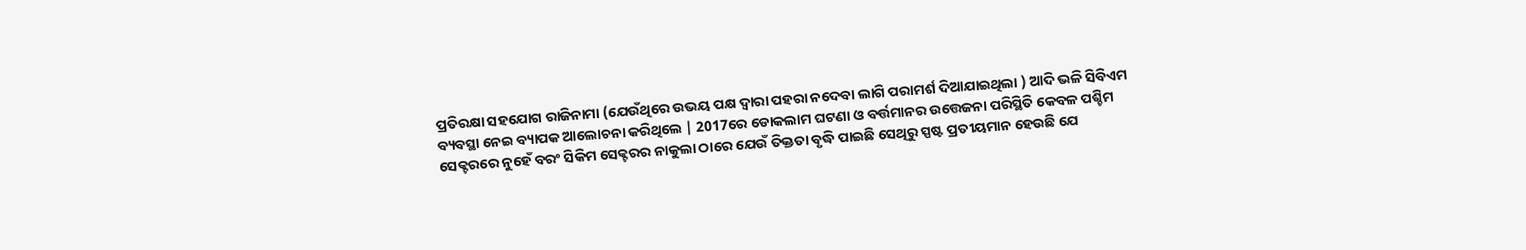ପ୍ରତିରକ୍ଷା ସହଯୋଗ ରାଜିନାମା (ଯେଉଁଥିରେ ଉଭୟ ପକ୍ଷ ଦ୍ଵାରା ପହରା ନଦେବା ଲାଗି ପରାମର୍ଶ ଦିଆଯାଇଥିଲା ) ଆଦି ଭଳି ସିବିଏମ ବ୍ୟବସ୍ଥା ନେଇ ବ୍ୟାପକ ଆଲୋଚନା କରିଥିଲେ | 2017ରେ ଡୋକଲାମ ଘଟଣା ଓ ବର୍ତ୍ତମାନର ଉତ୍ତେଜନା ପରିସ୍ଥିତି କେବଳ ପଶ୍ଚିମ ସେକ୍ଟରରେ ନୁହେଁ ବରଂ ସିକିମ ସେକ୍ଟରର ନାକୁଲା ଠାରେ ଯେଉଁ ତିକ୍ତତା ବୃଦ୍ଧି ପାଇଛି ସେଥିରୁ ସ୍ପଷ୍ଟ ପ୍ରତୀୟମାନ ହେଉଛି ଯେ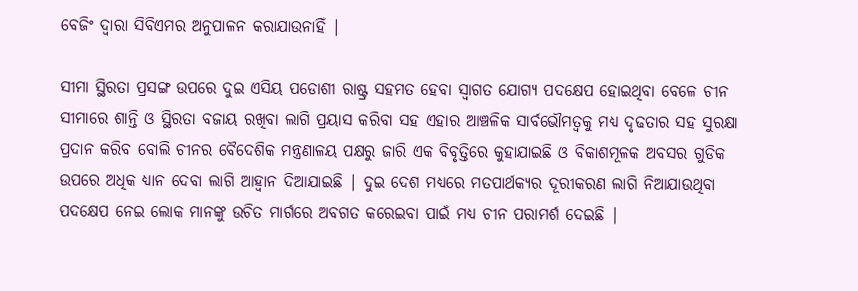ବେଜିଂ ଦ୍ଵାରା ସିବିଏମର ଅନୁପାଳନ କରାଯାଉନାହିଁ |

ସୀମା ସ୍ଥିରତା ପ୍ରସଙ୍ଗ ଉପରେ ଦୁଇ ଏସିୟ ପଡୋଶୀ ରାଷ୍ଟ୍ର ସହମତ ହେବା ସ୍ଵାଗତ ଯୋଗ୍ୟ ପଦକ୍ଷେପ ହୋଇଥିବା ବେଳେ ଚୀନ ସୀମାରେ ଶାନ୍ତି ଓ ସ୍ଥିରତା ବଜାୟ ରଖିବା ଲାଗି ପ୍ରୟାସ କରିବା ସହ ଏହାର ଆଞ୍ଚଳିକ ସାର୍ବଭୌମତ୍ଵକୁ ମଧ୍ୟ ଦୃଢତାର ସହ ସୁରକ୍ଷା ପ୍ରଦାନ କରିବ ବୋଲି ଚୀନର ବୈଦେଶିକ ମନ୍ତ୍ରଣାଳୟ ପକ୍ଷରୁ ଜାରି ଏକ ବିବୃତ୍ତିରେ କୁହାଯାଇଛି ଓ ବିକାଶମୂଳକ ଅବସର ଗୁଡିକ ଉପରେ ଅଧିକ ଧ୍ୟାନ ଦେବା ଲାଗି ଆହ୍ଵାନ ଦିଆଯାଇଛି | ଦୁଇ ଦେଶ ମଧ୍ୟରେ ମତପାର୍ଥକ୍ୟର ଦୂରୀକରଣ ଲାଗି ନିଆଯାଉଥିବା ପଦକ୍ଷେପ ନେଇ ଲୋକ ମାନଙ୍କୁ ଉଚିତ ମାର୍ଗରେ ଅବଗତ କରେଇବା ପାଇଁ ମଧ୍ୟ ଚୀନ ପରାମର୍ଶ ଦେଇଛି |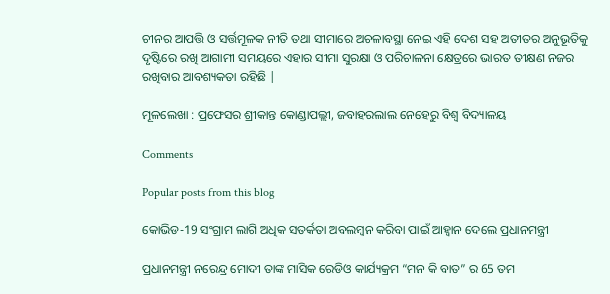ଚୀନର ଆପତ୍ତି ଓ ସର୍ତ୍ତମୂଳକ ନୀତି ତଥା ସୀମାରେ ଅଚଳାବସ୍ଥା ନେଇ ଏହି ଦେଶ ସହ ଅତୀତର ଅନୁଭୂତିକୁ ଦୃଷ୍ଟିରେ ରଖି ଆଗାମୀ ସମୟରେ ଏହାର ସୀମା ସୁରକ୍ଷା ଓ ପରିଚାଳନା କ୍ଷେତ୍ରରେ ଭାରତ ତୀକ୍ଷଣ ନଜର ରଖିବାର ଆବଶ୍ୟକତା ରହିଛି |

ମୂଳଲେଖା : ପ୍ରଫେସର ଶ୍ରୀକାନ୍ତ କୋଣ୍ଡାପଲ୍ଲୀ, ଜବାହରଲାଲ ନେହେରୁ ବିଶ୍ଵ ବିଦ୍ୟାଳୟ

Comments

Popular posts from this blog

କୋଭିଡ-19 ସଂଗ୍ରାମ ଲାଗି ଅଧିକ ସତର୍କତା ଅବଲମ୍ବନ କରିବା ପାଇଁ ଆହ୍ଵାନ ଦେଲେ ପ୍ରଧାନମନ୍ତ୍ରୀ

ପ୍ରଧାନମନ୍ତ୍ରୀ ନରେନ୍ଦ୍ର ମୋଦୀ ତାଙ୍କ ମାସିକ ରେଡିଓ କାର୍ଯ୍ୟକ୍ରମ “ମନ କି ବାତ” ର 65 ତମ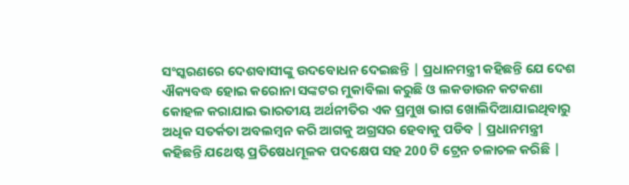ସଂସ୍କରଣରେ ଦେଶବାସୀଙ୍କୁ ଉଦବୋଧନ ଦେଇଛନ୍ତି | ପ୍ରଧାନମନ୍ତ୍ରୀ କହିଛନ୍ତି ଯେ ଦେଶ ଐକ୍ୟବଦ୍ଧ ହୋଇ କରୋନା ସଙ୍କଟର ମୁକାବିଲା କରୁଛି ଓ ଲକଡାଉନ କଟକଣା କୋହଳ କରାଯାଇ ଭାରତୀୟ ଅର୍ଥନୀତିର ଏକ ପ୍ରମୁଖ ଭାଗ ଖୋଲିଦିଆଯାଇଥିବାରୁ ଅଧିକ ସତର୍କତା ଅବଲମ୍ବନ କରି ଆଗକୁ ଅଗ୍ରସର ହେବାକୁ ପଡିବ | ପ୍ରଧାନମନ୍ତ୍ରୀ କହିଛନ୍ତି ଯଥେଷ୍ଟ ପ୍ରତିଷେଧମୂଳକ ପଦକ୍ଷେପ ସହ 200 ଟି ଟ୍ରେନ ଚଳାଚଳ କରିଛି |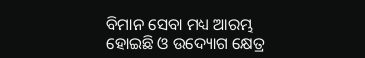ବିମାନ ସେବା ମଧ୍ୟ ଆରମ୍ଭ ହୋଇଛି ଓ ଉଦ୍ୟୋଗ କ୍ଷେତ୍ର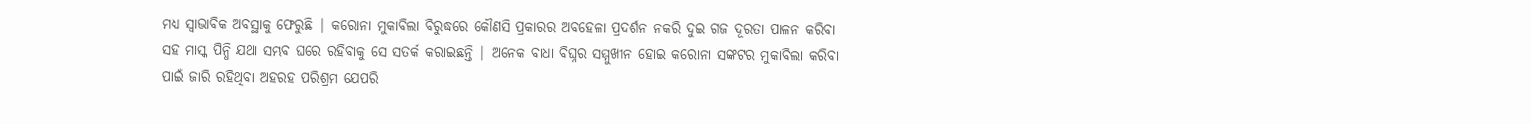ମଧ୍ୟ ସ୍ଵାଭାବିକ ଅବସ୍ଥାକୁ ଫେରୁଛି | କରୋନା ମୁକାବିଲା ବିରୁଦ୍ଧରେ କୌଣସି ପ୍ରକାରର ଅବହେଳା ପ୍ରଦର୍ଶନ ନକରି ଦୁଇ ଗଜ ଦୂରତା ପାଳନ କରିବା ସହ ମାସ୍କ ପିନ୍ଧି ଯଥା ସମ୍ଭବ ଘରେ ରହିବାକୁ ସେ ସତର୍କ କରାଇଛନ୍ତି | ଅନେକ ବାଧା ବିଘ୍ନର ସମ୍ମୁଖୀନ ହୋଇ କରୋନା ସଙ୍କଟର ମୁକାବିଲା କରିବା ପାଇଁ ଜାରି ରହିଥିବା ଅହରହ ପରିଶ୍ରମ ଯେପରି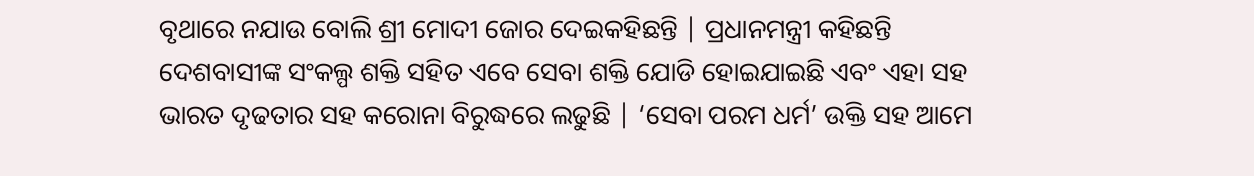ବୃଥାରେ ନଯାଉ ବୋଲି ଶ୍ରୀ ମୋଦୀ ଜୋର ଦେଇକହିଛନ୍ତି | ପ୍ରଧାନମନ୍ତ୍ରୀ କହିଛନ୍ତି ଦେଶବାସୀଙ୍କ ସଂକଲ୍ପ ଶକ୍ତି ସହିତ ଏବେ ସେବା ଶକ୍ତି ଯୋଡି ହୋଇଯାଇଛି ଏବଂ ଏହା ସହ ଭାରତ ଦୃଢତାର ସହ କରୋନା ବିରୁଦ୍ଧରେ ଲଢୁଛି | ‘ସେବା ପରମ ଧର୍ମ’ ଉକ୍ତି ସହ ଆମେ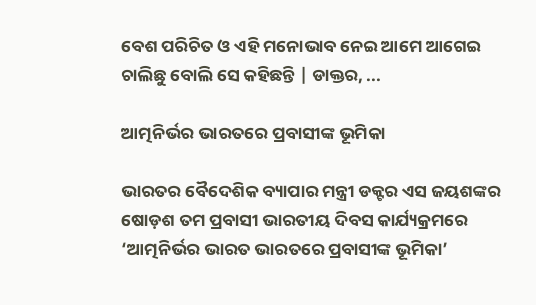ବେଶ ପରିଚିତ ଓ ଏହି ମନୋଭାବ ନେଇ ଆମେ ଆଗେଇ ଚାଲିଛୁ ବୋଲି ସେ କହିଛନ୍ତି | ଡାକ୍ତର, ...

ଆତ୍ମନିର୍ଭର ଭାରତରେ ପ୍ରବାସୀଙ୍କ ଭୂମିକା

ଭାରତର ବୈଦେଶିକ ବ୍ୟାପାର ମନ୍ତ୍ରୀ ଡକ୍ଟର ଏସ ଜୟଶଙ୍କର ଷୋଡ଼ଶ ତମ ପ୍ରବାସୀ ଭାରତୀୟ ଦିବସ କାର୍ଯ୍ୟକ୍ରମରେ ‘ଆତ୍ମନିର୍ଭର ଭାରତ ଭାରତରେ ପ୍ରବାସୀଙ୍କ ଭୂମିକା’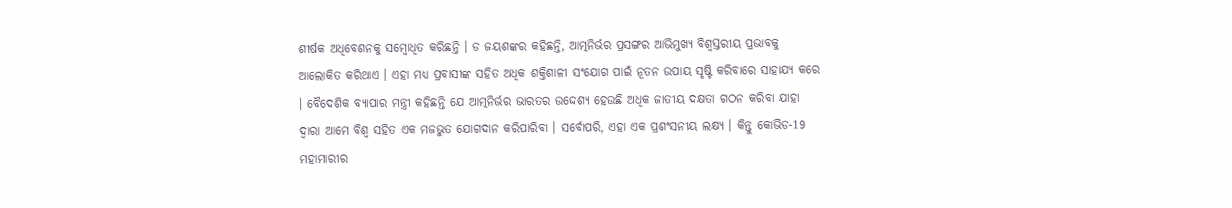ଶୀର୍ଷକ ଅଧିବେଶନକୁ ସମ୍ବୋଧିତ କରିଛନ୍ତି । ଡ ଜୟଶଙ୍କର କହିଛନ୍ତି, ଆତ୍ମନିର୍ଭର ପ୍ରସଙ୍ଗର ଆଭିମୁଖ୍ୟ ବିଶ୍ୱସ୍ତରୀୟ ପ୍ରଭାବକୁ ଆଲୋକିତ କରିଥାଏ । ଏହା ମଧ୍ୟ ପ୍ରବାସୀଙ୍କ ସହିତ ଅଧିକ ଶକ୍ତିଶାଳୀ ସଂଯୋଗ ପାଇଁ ନୂତନ ଉପାୟ ସୃଷ୍ଟି କରିବାରେ ସାହାଯ୍ୟ କରେ । ବୈଦେଶିକ ବ୍ୟାପାର ମନ୍ତ୍ରୀ କହିଛନ୍ତି ଯେ ଆତ୍ମନିର୍ଭର ଭାରତର ଉଦ୍ଦେଶ୍ୟ ହେଉଛି ଅଧିକ ଜାତୀୟ ଦକ୍ଷତା ଗଠନ କରିବା ଯାହା ଦ୍ବାରା ଆମେ ବିଶ୍ୱ ସହିତ ଏକ ମଜଭୁତ ଯୋଗଦାନ କରିପାରିବା । ସର୍ବୋପରି, ଏହା ଏକ ପ୍ରଶଂସନୀୟ ଲକ୍ଷ୍ୟ । କିନ୍ତୁ କୋଭିଡ-19 ମହାମାରୀର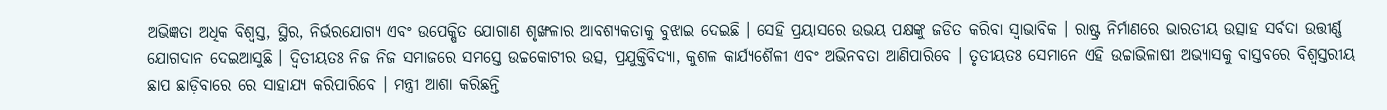ଅଭିଜ୍ଞତା ଅଧିକ ବିଶ୍ୱସ୍ତ, ସ୍ଥିର, ନିର୍ଭରଯୋଗ୍ୟ ଏବଂ ଉପେକ୍ଷିତ ଯୋଗାଣ ଶୃଙ୍ଖଳାର ଆବଶ୍ୟକତାକୁ ବୁଝାଇ ଦେଇଛି । ସେହି ପ୍ରୟାସରେ ଉଭୟ ପକ୍ଷଙ୍କୁ ଜଡିତ କରିବା ସ୍ୱାଭାବିକ । ରାଷ୍ଟ୍ର ନିର୍ମାଣରେ ଭାରତୀୟ ଉତ୍ସାହ ସର୍ବଦା ଉତ୍ତୀର୍ଣ୍ଣ ଯୋଗଦାନ ଦେଇଆସୁଛି । ଦ୍ୱିତୀୟତଃ ନିଜ ନିଜ ସମାଜରେ ସମସ୍ତେ ଉଚ୍ଚକୋଟୀର ଉତ୍ସ, ପ୍ରଯୁକ୍ତିବିଦ୍ୟା, କୁଶଳ କାର୍ଯ୍ୟଶୈଳୀ ଏବଂ ଅଭିନବତା ଆଣିପାରିବେ । ତୃତୀୟତଃ ସେମାନେ ଏହି ଉଚ୍ଚାଭିଳାଷୀ ଅଭ୍ୟାସକୁ ବାସ୍ତବରେ ବିଶ୍ୱସ୍ତରୀୟ ଛାପ ଛାଡ଼ିବାରେ ରେ ସାହାଯ୍ୟ କରିପାରିବେ । ମନ୍ତ୍ରୀ ଆଶା କରିଛନ୍ତି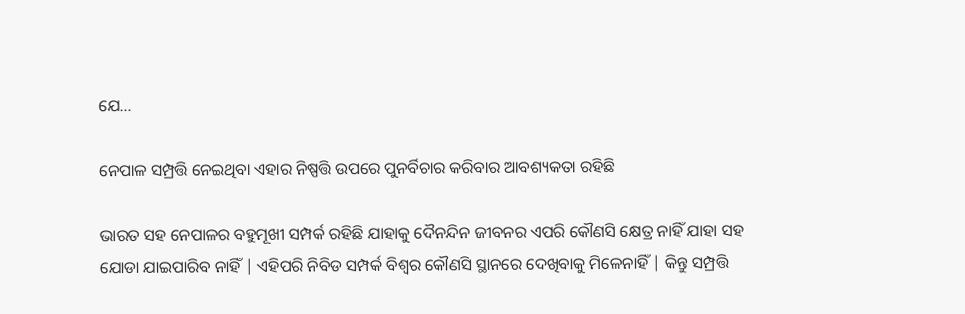ଯେ...

ନେପାଳ ସମ୍ପ୍ରତ୍ତି ନେଇଥିବା ଏହାର ନିଷ୍ପତ୍ତି ଉପରେ ପୁନର୍ବିଚାର କରିବାର ଆବଶ୍ୟକତା ରହିଛି

ଭାରତ ସହ ନେପାଳର ବହୁମୂଖୀ ସମ୍ପର୍କ ରହିଛି ଯାହାକୁ ଦୈନନ୍ଦିନ ଜୀବନର ଏପରି କୌଣସି କ୍ଷେତ୍ର ନାହିଁ ଯାହା ସହ ଯୋଡା ଯାଇପାରିବ ନାହିଁ | ଏହିପରି ନିବିଡ ସମ୍ପର୍କ ବିଶ୍ଵର କୌଣସି ସ୍ଥାନରେ ଦେଖିବାକୁ ମିଳେନାହିଁ | କିନ୍ତୁ ସମ୍ପ୍ରତ୍ତି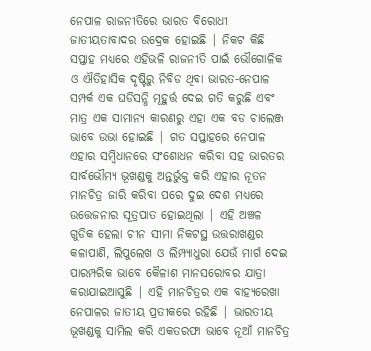ନେପାଳ ରାଜନୀତିରେ ଭାରତ ବିରୋଧୀ ଜାତୀୟତାବାଦର ଉଦ୍ରେକ ହୋଇଛି | ନିକଟ କିଛି ସପ୍ତାହ ମଧ୍ୟରେ ଏହିଭଳି ରାଜନୀତି ପାଇଁ ଭୌଗୋଳିକ ଓ ଐତିହାସିକ ଦୃଷ୍ଟିରୁ ନିବିଡ ଥିବା ଭାରତ-ନେପାଳ ସମ୍ପର୍କ ଏକ ଘଡିସନ୍ଧି ମୂହୁର୍ତ୍ତ ଦେଇ ଗତି କରୁଛି ଏବଂ ମାତ୍ର ଏକ ସାମାନ୍ୟ କାରଣରୁ ଏହା ଏକ ବଡ ଚାଲେଞ୍ଜ ଭାବେ ଉଭା ହୋଇଛି | ଗତ ସପ୍ତାହରେ ନେପାଳ ଏହାର ସମ୍ବିଧାନରେ ସଂଶୋଧନ କରିବା ସହ ଭାରତର ସାର୍ବଭୌମ୍ୟ ଭୂଖଣ୍ଡକୁ ଅନ୍ତର୍ଭୁକ୍ତ କରି ଏହାର ନୂତନ ମାନଚିତ୍ର ଜାରି କରିବା ପରେ ଦୁଇ ଦେଶ ମଧ୍ୟରେ ଉତ୍ତେଜନାର ସୂତ୍ରପାତ ହୋଇଥିଲା | ଏହି ଅଞ୍ଚଳ ଗୁଡିକ ହେଲା ଚୀନ ସୀମା ନିକଟସ୍ଥ ଉତ୍ତରାଖଣ୍ଡର କଳାପାଣି, ଲିପୁଲେଖ ଓ ଲିମ୍ପ୍ୟାଧୁରା ଯେଉଁ ମାର୍ଗ ଦେଇ ପାରମ୍ପରିକ ଭାବେ କୈଳାଶ ମାନସରୋବର ଯାତ୍ରା କରାଯାଇଆସୁଛି | ଏହି ମାନଚିତ୍ରର ଏକ ବାହ୍ୟରେଖା ନେପାଳର ଜାତୀୟ ପ୍ରତୀକରେ ରହିଛି | ଭାରତୀୟ ଭୂଖଣ୍ଡକୁ ସାମିଲ କରି ଏକତରଫା ଭାବେ ନୂଆଁ ମାନଚିତ୍ର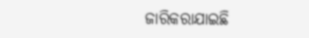ଜାରିକରାଯାଇଛି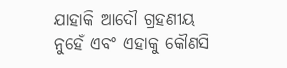ଯାହାକି ଆଦୌ ଗ୍ରହଣୀୟ ନୁହେଁ ଏବଂ ଏହାକୁ କୌଣସି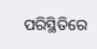ପରିସ୍ଥିତିରେ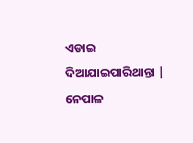ଏଡାଇ ଦିଆଯାଇପାରିଥାନ୍ତା | ନେପାଳ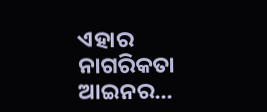ଏହାର ନାଗରିକତା ଆଇନର...